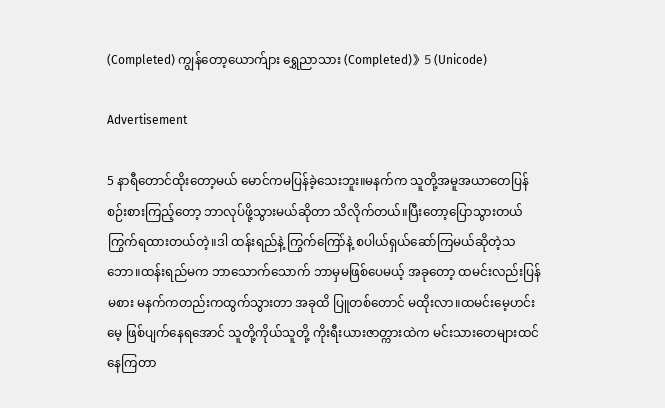(Completed) ကျွန်တော့ယောက်ျား ရွှေညာသား (Completed)》5 (Unicode)

Advertisement

5 နာရီတောင်ထိုးတော့မယ် မောင်ကမပြန်ခဲ့သေးဘူး။မနက်က သူတို့အမူအယာတေပြန်စဉ်းစားကြည့်တော့ ဘာလုပ်ဖို့သွားမယ်ဆိုတာ သိလိုက်တယ်။ပြီးတော့ပြောသွားတယ် ကြွက်ရထားတယ်တဲ့။ဒါ ထန်းရည်နဲ့ ကြွက်ကြော်နဲ့ စပါယ်ရှယ်ဆော်ကြမယ်ဆိုတဲ့သဘော။ထန်းရည်မက ဘာသောက်သောက် ဘာမှမဖြစ်ပေမယ့် အခုတော့ ထမင်းလည်းပြန်မစား မနက်ကတည်းကထွက်သွားတာ အခုထိ ပြူတစ်တောင် မထိုးလာ။ထမင်းမေ့ဟင်းမေ့ ဖြစ်ပျက်နေရအောင် သူတို့ကိုယ်သူတို့ ကိုးရီးယားဇာတ္ကားထဲက မင်းသားတေများထင်နေကြတာ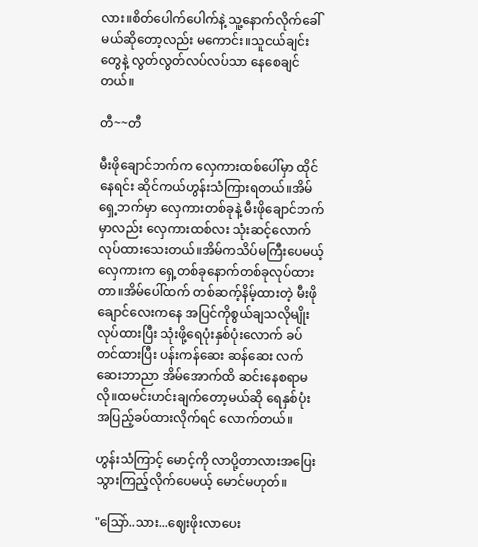လား။စိတ်ပေါက်ပေါက်နဲ့ သူ့နောက်လိုက်ခေါ်မယ်ဆိုတော့လည်း မကောင်း။သူငယ်ချင်းတွေနဲ့ လွတ်လွတ်လပ်လပ်သာ နေစေချင်တယ်။

တီ~~တီ

မီးဖိုချောင်ဘက်က လှေကားထစ်ပေါ်မှာ ထိုင်နေရင်း ဆိုင်ကယ်ဟွန်းသံကြားရတယ်။အိမ်ရှေ့ဘက်မှာ လှေကားတစ်ခုနဲ့ မီးဖိုချောင်ဘက်မှာလည်း လှေကားထစ်လး သုံးဆင့်လောက် လုပ်ထားသေးတယ်။အိမ်ကသိပ်မကြီးပေမယ့် လှေကားက ရှေ့တစ်ခုနောက်တစ်ခုလုပ်ထားတာ။အိမ်ပေါ်ထက် တစ်ဆက့်နိမ့်ထားတဲ့ မီးဖိုချောင်လေးကနေ အပြင်ကိုစွယ်ချသလိုမျိုး လုပ်ထားပြီး သုံးဖို့ရေပုံးနှစ်ပုံးလောက် ခပ်တင်ထားပြီး ပန်းကန်ဆေး ဆန်ဆေး လက်ဆေးဘာညာ အိမ်အောက်ထိ ဆင်းနေစရာမလို။ထမင်းဟင်းချက်တော့မယ်ဆို ရေနှစ်ပုံးအပြည့်ခပ်ထားလိုက်ရင် လောက်တယ်။

ဟွန်းသံကြာင့် မောင့်ကို လာပို့တာလားအပြေးသွားကြည့်လိုက်ပေမယ့် မောင်မဟုတ်။

"သြော်..သား...ဈေးဖိုးလာပေး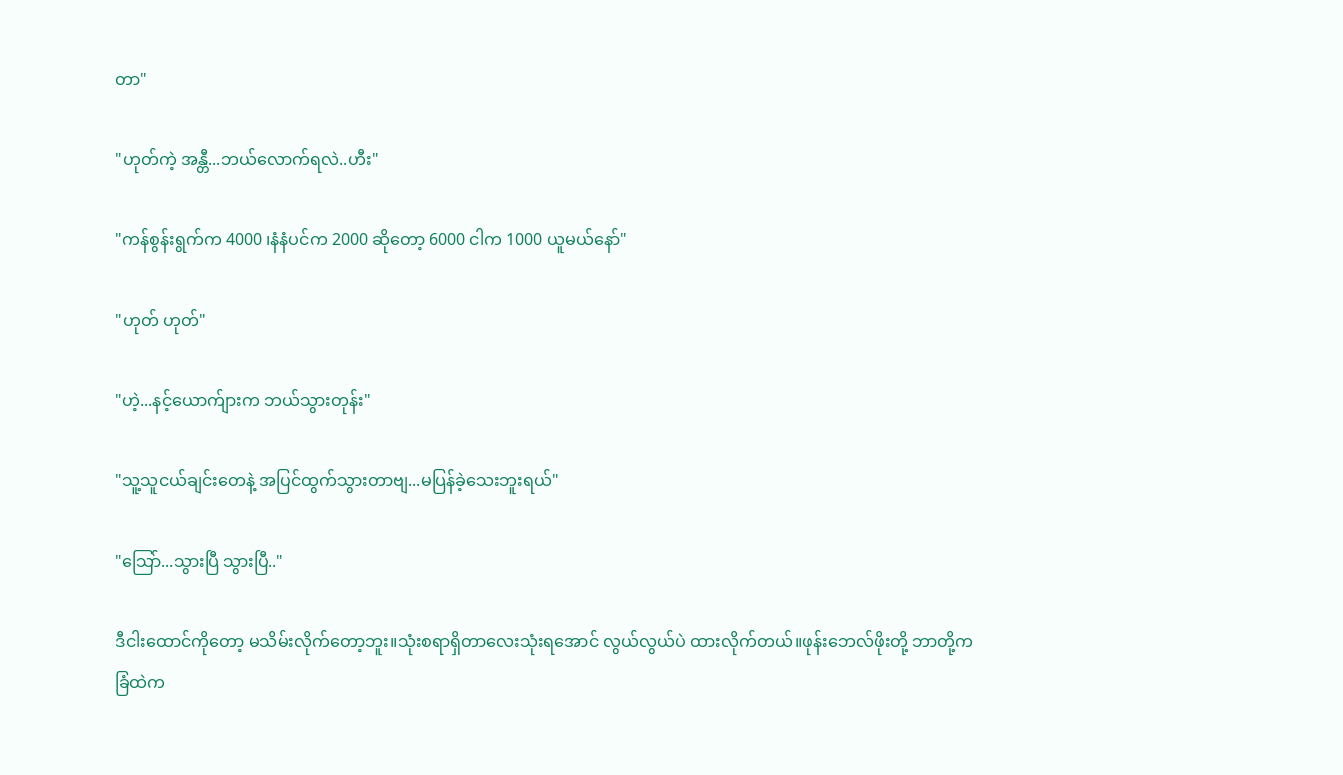တာ"

"ဟုတ်ကဲ့ အန္တီ...ဘယ်လောက်ရလဲ..ဟီး"

"ကန်စွန်းရွက်က 4000 ၊နံနံပင်က 2000 ဆိုတော့ 6000 ငါက 1000 ယူမယ်နော်"

"ဟုတ် ဟုတ်"

"ဟဲ့...နင့်ယောက်ျားက ဘယ်သွားတုန်း"

"သူ့သူငယ်ချင်းတေနဲ့ အပြင်ထွက်သွားတာဗျ...မပြန်ခဲ့သေးဘူးရယ်"

"သြော်...သွားပြီ သွားပြီ.."

ဒီငါးထောင်ကိုတော့ မသိမ်းလိုက်တော့ဘူး။သုံးစရာရှိတာလေးသုံးရအောင် လွယ်လွယ်ပဲ ထားလိုက်တယ်။ဖုန်းဘေလ်ဖိုးတို့ ဘာတို့က ခြံထဲက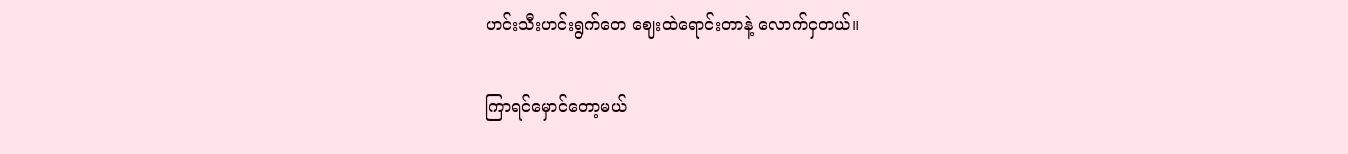ဟင်းသီးဟင်းရွက်တေ ဈေးထဲရောင်းတာနဲ့ လောက်ငှတယ်။

ကြာရင်မှောင်တော့မယ်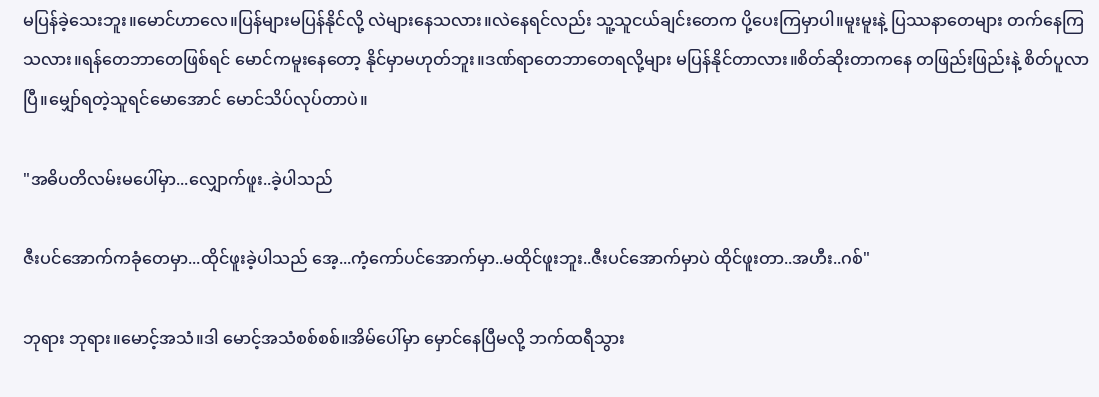မပြန်ခဲ့သေးဘူး။မောင်ဟာလေ။ပြန်များမပြန်နိုင်လို့ လဲများနေသလား။လဲနေရင်လည်း သူ့သူငယ်ချင်းတေက ပို့ပေးကြမှာပါ။မူးမူးနဲ့ ပြဿနာတေများ တက်နေကြသလား။ရန်တေဘာတေဖြစ်ရင် မောင်ကမူးနေတော့ နိုင်မှာမဟုတ်ဘူး။ဒဏ်ရာတေဘာတေရလို့များ မပြန်နိုင်တာလား။စိတ်ဆိုးတာကနေ တဖြည်းဖြည်းနဲ့ စိတ်ပူလာပြီ။မျှော်ရတဲ့သူရင်မောအောင် မောင်သိပ်လုပ်တာပဲ။

"အဓိပတိလမ်းမပေါ်မှာ...လျှောက်ဖူး..ခဲ့ပါသည်

ဇီးပင်အောက်ကခုံတေမှာ...ထိုင်ဖူးခဲ့ပါသည် အေ့...ကံ့ကော်ပင်အောက်မှာ..မထိုင်ဖူးဘူး..ဇီးပင်အောက်မှာပဲ ထိုင်ဖူးတာ..အဟီး..ဂစ်"

ဘုရား ဘုရား။မောင့်အသံ။ဒါ မောင့်အသံစစ်စစ်။အိမ်ပေါ်မှာ မှောင်နေပြီမလို့ ဘက်ထရီသွား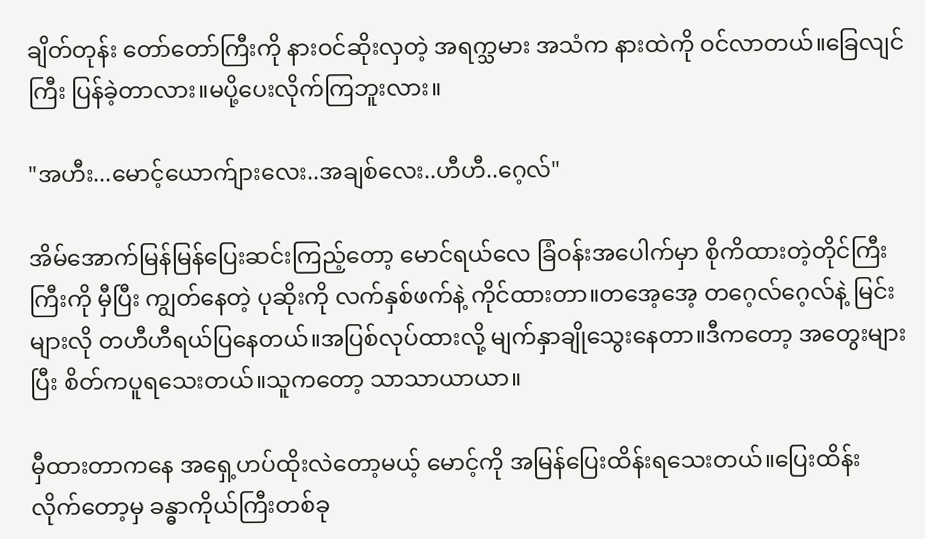ချိတ်တုန်း တော်တော်ကြီးကို နားဝင်ဆိုးလှတဲ့ အရက္သမား အသံက နားထဲကို ဝင်လာတယ်။ခြေလျင်ကြီး ပြန်ခဲ့တာလား။မပို့ပေးလိုက်ကြဘူးလား။

"အဟီး...မောင့်ယောက်ျားလေး..အချစ်လေး..ဟီဟီ..ဂေ့လ်"

အိမ်အောက်မြန်မြန်ပြေးဆင်းကြည့်တော့ မောင်ရယ်လေ ခြံဝန်းအပေါက်မှာ စိုကိထားတဲ့တိုင်ကြီးကြီးကို မှီပြီး ကျွတ်နေတဲ့ ပုဆိုးကို လက်နှစ်ဖက်နဲ့ ကိုင်ထားတာ။တအေ့အေ့ တဂေ့လ်ဂေ့လ်နဲ့ မြင်းများလို တဟီဟီရယ်ပြနေတယ်။အပြစ်လုပ်ထားလို့ မျက်နှာချိုသွေးနေတာ။ဒီကတော့ အတွေးများပြီး စိတ်ကပူရသေးတယ်။သူကတော့ သာသာယာယာ။

မှီထားတာကနေ အရှေ့ဟပ်ထိုးလဲတော့မယ့် မောင့်ကို အမြန်ပြေးထိန်းရသေးတယ်။ပြေးထိန်းလိုက်တော့မှ ခန္ဓာကိုယ်ကြီးတစ်ခု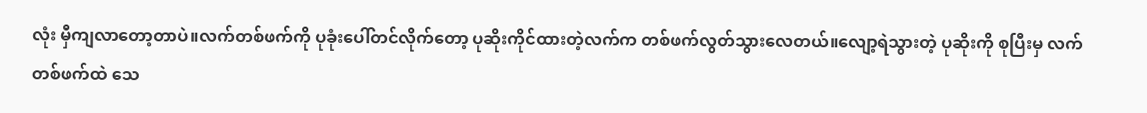လုံး မှီကျလာတော့တာပဲ။လက်တစ်ဖက်ကို ပုခုံးပေါ်တင်လိုက်တော့ ပုဆိုးကိုင်ထားတဲ့လက်က တစ်ဖက်လွတ်သွားလေတယ်။လျော့ရဲသွားတဲ့ ပုဆိုးကို စုပြီးမှ လက်တစ်ဖက်ထဲ သေ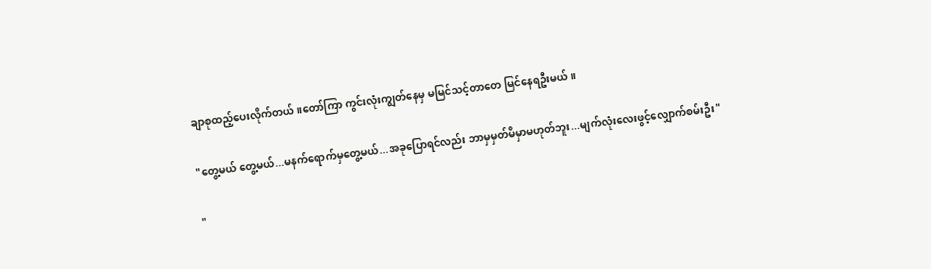ချာစုထည့်ပေးလိုက်တယ်။တော်ကြာ ကွင်းလုံးကျွတ်နေမှ မမြင်သင့်တာတေ မြင်နေရဦးမယ်။

"တွေ့မယ် တွေ့မယ်...မနက်ရောက်မှတွေ့မယ်...အခုပြောရင်လည်း ဘာမှမှတ်မိမှာမဟုတ်ဘူး...မျက်လုံးလေးဖွင့်လျှောက်စမ်းဦး"

"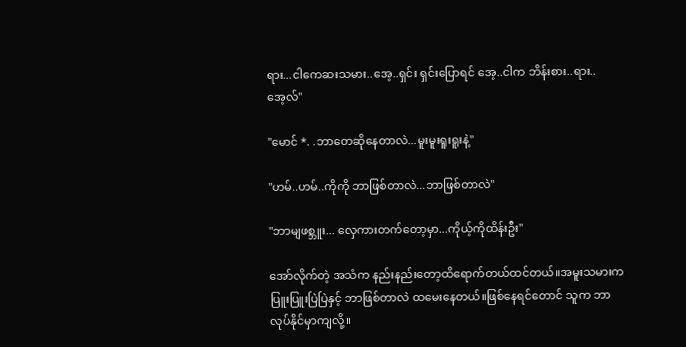ရား...ငါကေဆးသမား..အေ့..ရှင်း ရှင်းပြောရင် အေ့..ငါက ဘိန်းစား..ရား..အေ့လ်"

"မောင် *. .ဘာတေဆိုနေတာလဲ...မူးမူးရူးရူးနဲ့"

"ဟမ်..ဟမ်..ကိုကို ဘာဖြစ်တာလဲ...ဘာဖြစ်တာလဲ"

"ဘာမျဖစ္ဘူး... လှေကားတက်တော့မှာ...ကိုယ့်ကိုထိန်းဦး"

အော်လိုက်တဲ့ အသံက နည်းနည်းတော့ထိရောက်တယ်ထင်တယ်။အမူးသမားက ပြူးပြူးပြဲပြဲနှင့် ဘာဖြစ်တာလဲ ထမေးနေတယ်။ဖြစ်နေရင်တောင် သူက ဘာလုပ်နိုင်မှာကျလို့။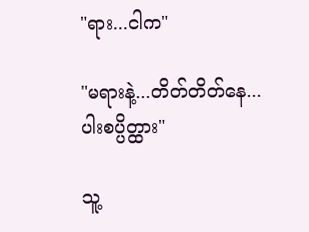"ရား...ငါက"

"မရားနဲ့...တိတ်တိတ်နေ...ပါးစပ္ပိတ္ထား"

သူ့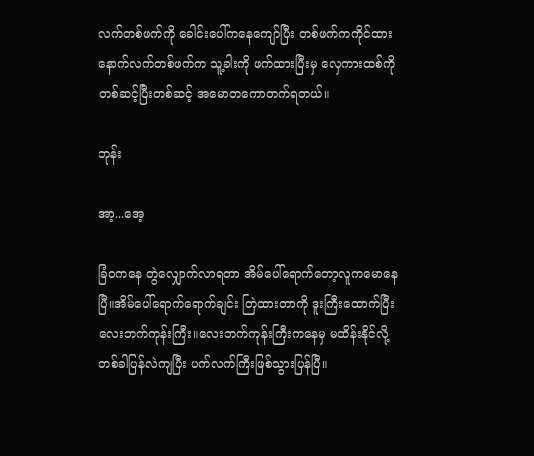လက်တစ်ဖက်ကို ခေါင်းပေါ်ကနေကျော်ပြီး တစ်ဖက်ကကိုင်ထား နောက်လက်တစ်ဖက်က သူ့ခါးကို ဖက်ထားပြီးမှ လှေကားထစ်ကို တစ်ဆင့်ပြီးတစ်ဆင့် အမောတကောတက်ရတယ်။

ဘုန်း

အာ့...အေ့

ခြံဝကနေ တွဲလျှောက်လာရတာ အိမ်ပေါ်ရောက်တော့လူကမောနေပြီ။အိမ်ပေါ်ရောက်ရောက်ချင်း တြဲထားတာကို ဒူးကြီးထောက်ပြီး လေးဘက်ကုန်းကြီး။လေးဘက်ကုန်းကြီးကနေမှ မထိန်းနိုင်လို့ တစ်ခါပြန်လဲကျပြီး ပက်လက်ကြီးဖြစ်သွားပြန်ပြီ။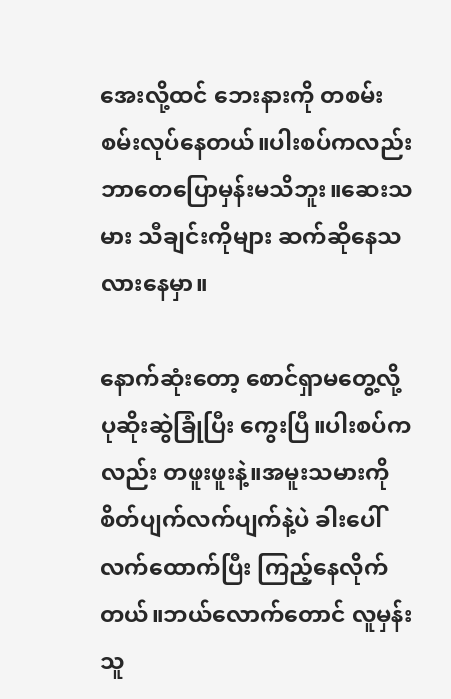အေးလို့ထင် ဘေးနားကို တစမ်းစမ်းလုပ်နေတယ်။ပါးစပ်ကလည်း ဘာတေပြောမှန်းမသိဘူး။ဆေးသမား သီချင်းကိုများ ဆက်ဆိုနေသလားနေမှာ။

နောက်ဆုံးတော့ စောင်ရှာမတွေ့လို့ ပုဆိုးဆွဲခြုံပြီး ကွေးပြီ။ပါးစပ်ကလည်း တဖူးဖူးနဲ့။အမူးသမားကို စိတ်ပျက်လက်ပျက်နဲ့ပဲ ခါးပေါ်လက်ထောက်ပြီး ကြည့်နေလိုက်တယ်။ဘယ်လောက်တောင် လူမှန်းသူ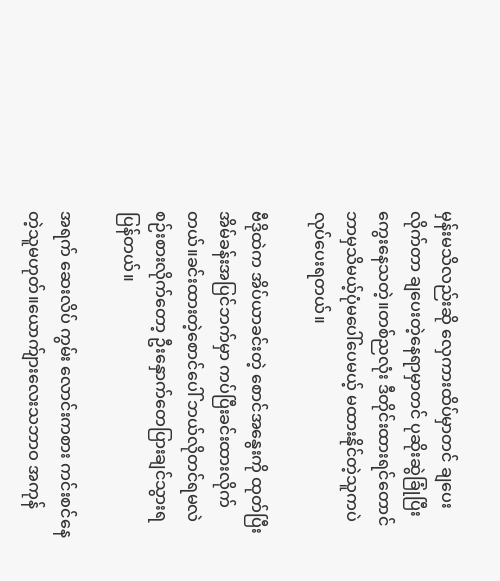မှန်းမသိလည်းဆို လှေကားထိပ်မှာတင် ချပေးလိုက်တာ ချပေးတဲ့နေရာမှာတင် ပုဆိုးဆွဲခြုံပြီး ကွေးနေသတဲ့။တစ်ညလုံး ဒီတိုင်းထားရင်တောင် ဘာမှသိမယ့်ပုံမပေါ်ပေမယ့် မထားနိုင်တဲ့သူကပဲ လုပ်ပေးရတယ်။

ဗီဒိုထဲက အိပ်ယာခင်းတဲ့ စောင်အနွေးကို ထုတ်ပြီး အိမ်ခန်းအပြင်ဘက်မှာ ကပ်ပြီးခင်းထားလိုက်တယ်။ခင်းထားတဲ့စောင်ပေါ် ဘယ်လိုတင်ရမလဲ စဉ်းစားလိုက်တော့ ဦးနှောက်တေပြားချင်သွားရပြန်တယ်။

အရက် ဆေးလိပ် ကွမ်း လောင်းကစား ကင်းစင်နေတဲ့သူမဟုတ်။ယောက်ျားလေးသဘာဝ အကုန်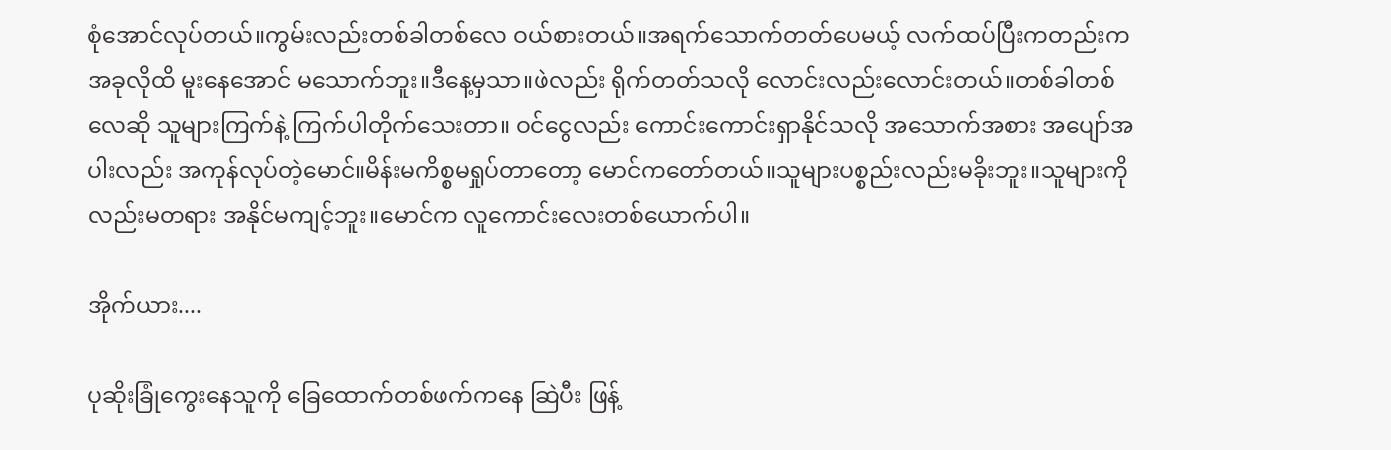စုံအောင်လုပ်တယ်။ကွမ်းလည်းတစ်ခါတစ်လေ ဝယ်စားတယ်။အရက်သောက်တတ်ပေမယ့် လက်ထပ်ပြီးကတည်းက အခုလိုထိ မူးနေအောင် မသောက်ဘူး။ဒီနေ့မှသာ။ဖဲလည်း ရိုက်တတ်သလို လောင်းလည်းလောင်းတယ်။တစ်ခါတစ်လေဆို သူများကြက်နဲ့ ကြက်ပါတိုက်သေးတာ။ ဝင်ငွေလည်း ကောင်းကောင်းရှာနိုင်သလို အသောက်အစား အပျော်အပါးလည်း အကုန်လုပ်တဲ့မောင်။မိန်းမကိစ္စမရှုပ်တာတော့ မောင်ကတော်တယ်။သူများပစ္စည်းလည်းမခိုးဘူး။သူများကိုလည်းမတရား အနိုင်မကျင့်ဘူး။မောင်က လူကောင်းလေးတစ်ယောက်ပါ။

အိုက်ယား....

ပုဆိုးခြုံကွေးနေသူကို ခြေထောက်တစ်ဖက်ကနေ ဆြဲပီး ဖြန့်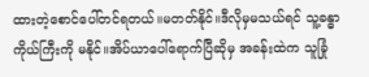ထားတဲ့စောင်ပေါ်တင်ရတယ်။မတတ်နိုင်။ဒီလိုမှမသယ်ရင် သူ့ခန္ဓာကိုယ်ကြီးကို မနိုင်။အိပ်ယာပေါ်ရောက်ပြီဆိုမှ အခန်းထဲက သူခြုံ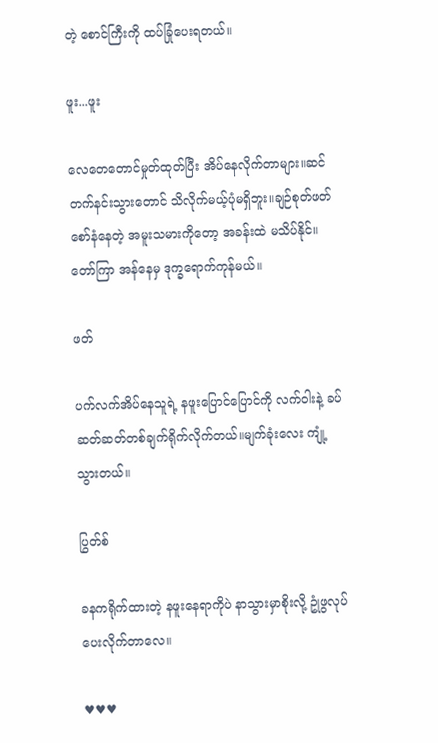တဲ့ စောင်ကြီးကို ထပ်ခြုံပေးရတယ်။

ဖူး...ဖူး

လေတေတောင်မှုတ်ထုတ်ပြီး အိပ်နေလိုက်တာများ။ဆင်တက်နင်းသွားတောင် သိလိုက်မယ့်ပုံမရှိဘူး။ချဉ်စုတ်ဖတ်စော်နံနေတဲ့ အမူးသမားကိုတော့ အခန်းထဲ မသိပ်နိုင်။တော်ကြာ အန်နေမှ ဒုက္ခရောက်ကုန်မယ်။

ဖတ်

ပက်လက်အိပ်နေသူရဲ့ နဖူးပြောင်ပြောင်ကို လက်ဝါးနဲ့ ခပ်ဆတ်ဆတ်တစ်ချက်ရိုက်လိုက်တယ်။မျက်ခုံးလေး ကျုံ့သွားတယ်။

ပြွတ်စ်

ခနကရိုက်ထားတဲ့ နဖူးနေရာကိုပဲ နာသွားမှာစိုးလို့ ဥုံဖွလုပ်ပေးလိုက်တာလေ။

♥♥♥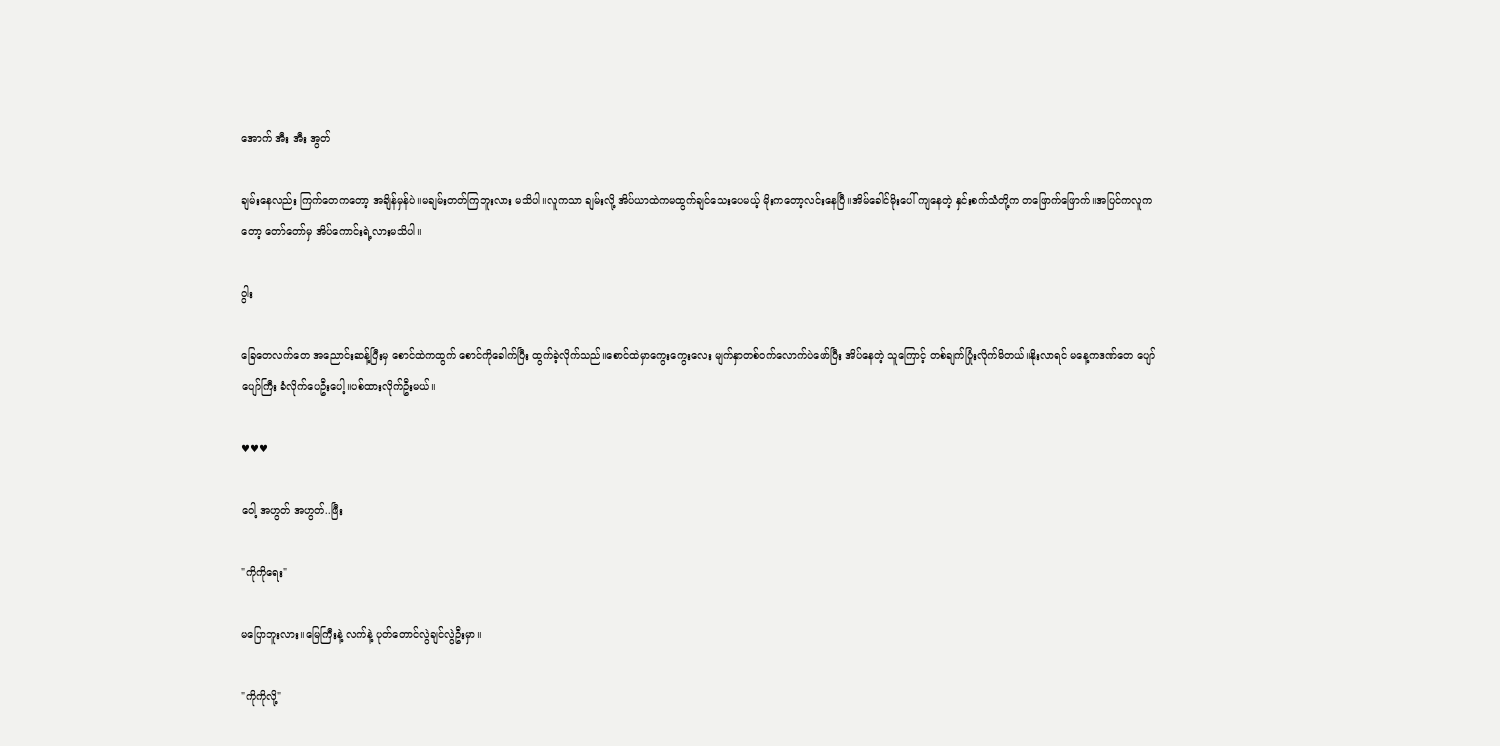အောက် အီး အီး အွတ်

ချမ်းနေလည်း ကြက်တေကတော့ အချိန်မှန်ပဲ။မချမ်းတတ်ကြဘူးလား မသိပါ။လူကသာ ချမ်းလို့ အိပ်ယာထဲကမထွက်ချင်သေးပေမယ့် မိုးကတော့လင်းနေပြီ။အိမ်ခေါင်မိုးပေါ် ကျနေတဲ့ နှင်းစက်သံတို့က တဖြောက်ဖြောက်။အပြင်ကလူကတော့ တော်တော်မှ အိပ်ကောင်းရဲ့လားမသိပါ။

ဝွါး

ခြေတေလက်တေ အညောင်းဆန့်ပြီးမှ စောင်ထဲကထွက် စောင်ကိုခေါက်ပြီး ထွက်ခဲ့လိုက်သည်။စောင်ထဲမှာကွေးကွေးလေး မျက်နှာတစ်ဝက်လောက်ပဲဖော်ပြီး အိပ်နေတဲ့ သူကြောင့် တစ်ချက်ပြုံးလိုက်မိတယ်။နိုးလာရင် မနေ့ကဒဏ်တေ ပျော်ပျော်ကြီး ခံလိုက်ပေဦးပေါ့။ပစ်ထားလိုက်ဦးမယ်။

♥♥♥

ဝေါ့ အဟွတ် အဟွတ်..ဖြီး

"ကိုကိုရေး"

မပြောဘူးလား။မြေကြီးနဲ့ လက်နဲ့ ပုတ်တောင်လွဲချင်လွဲဦးမှာ။

"ကိုကိုလို့"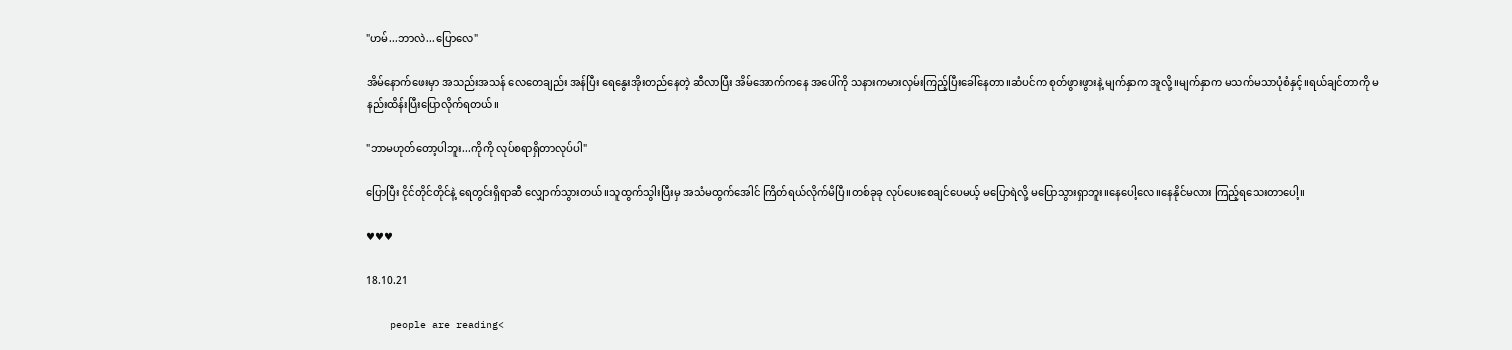"ဟမ်...ဘာလဲ...ပြောလေ"

အိမ်နောက်ဖေးမှာ အသည်းအသန် လေတေချည်း အန်ပြီး ရေနွေးအိုးတည်နေတဲ့ ဆီလာပြီး အိမ်အောက်ကနေ အပေါ်ကို သနားကမားလှမ်းကြည့်ပြီးခေါ်နေတာ။ဆံပင်က စုတ်ဖွားဖွားနဲ့ မျက်နှာက အူလို့။မျက်နှာက မသက်မသာပုံစံနှင့်။ရယ်ချင်တာကို မနည်းထိန်းပြီးပြောလိုက်ရတယ်။

"ဘာမဟုတ်တော့ပါဘူး...ကိုကို လုပ်စရာရှိတာလုပ်ပါ"

ပြောပြီး ငိုင်တိုင်တိုင်နဲ့ ရေတွင်းရှိရာဆီ လျှောက်သွားတယ်။သူထွက်သွါးပြီးမှ အသံမထွက်အေါင် ကြိတ်ရယ်လိုက်မိပြီ။တစ်ခုခု လုပ်ပေးစေချင်ပေမယ့် မပြောရဲလို့ မပြောသွားရှာဘူး။နေပေါ့လေ။နေနိုင်မလား ကြည့်ရသေးတာပေါ့။

♥♥♥

18.10.21

    people are reading<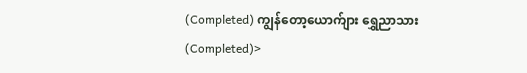(Completed) ကျွန်တော့ယောက်ျား ရွှေညာသား (Completed)>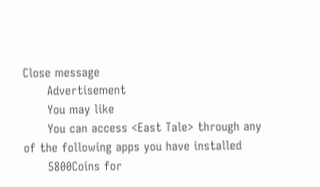Close message
      Advertisement
      You may like
      You can access <East Tale> through any of the following apps you have installed
      5800Coins for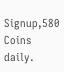Signup,580 Coins daily.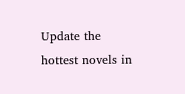Update the hottest novels in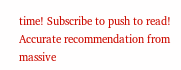time! Subscribe to push to read! Accurate recommendation from massive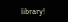library!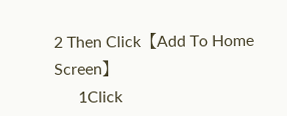2 Then Click【Add To Home Screen】
      1Click